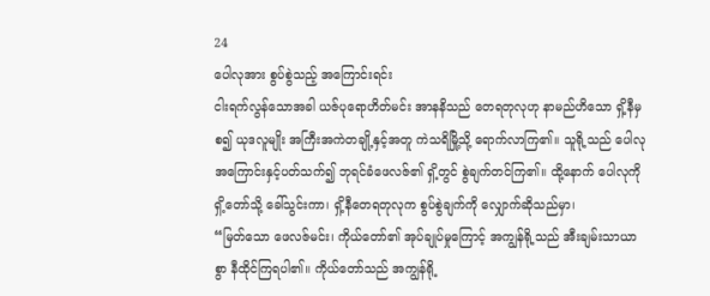24
ပေါလုအား စွပ်စွဲသည့် အကြောင်းရင်း
ငါးရက်လွန်သောအခါ ယဇ်ပုရောဟိတ်မင်း အာနနိသည် တေရတုလုဟု နာမည်ဟိသော ရှိ့နီမှစ၍ ယုဒလူမျိုး အကြီးအကဲတချို့နှင့်အတူ ကဲသရိမြို့သို့ ရောက်လာကြ၏။ သူရို့သည် ပေါလု အကြောင်းနှင့်ပတ်သက်၍ ဘုရင်ခံဖေလဇ်၏ ရှိ့တွင် စွဲချက်တင်ကြ၏။ ထို့နောက် ပေါလုကို ရှိ့တော်သို့ ခေါ်သွင်းကာ၊ ရှိ့နီတေရတုလုက စွပ်စွဲချက်ကို လျှောက်ဆိုသည်မှာ၊
“မြတ်သော ဖေလဇ်မင်း၊ ကိုယ်တော်၏ အုပ်ချုပ်မှုကြောင့် အကျွန်ရို့သည် အီးချမ်းသာယာစွာ နီထိုင်ကြရပါ၏။ ကိုယ်တော်သည် အကျွန်ရို့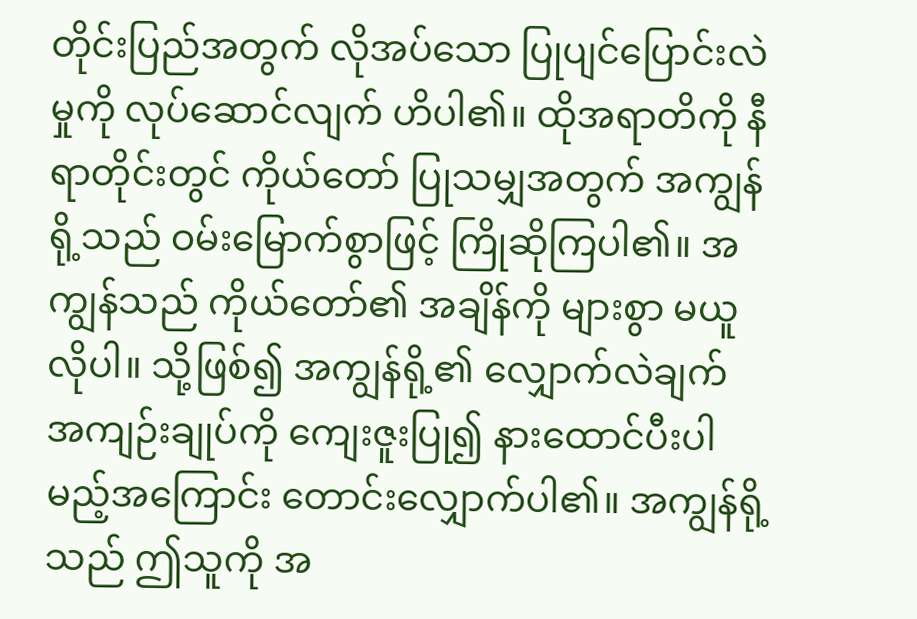တိုင်းပြည်အတွက် လိုအပ်သော ပြုပျင်ပြောင်းလဲမှုကို လုပ်ဆောင်လျက် ဟိပါ၏။ ထိုအရာတိကို နီရာတိုင်းတွင် ကိုယ်တော် ပြုသမျှအတွက် အကျွန်ရို့သည် ဝမ်းမြောက်စွာဖြင့် ကြိုဆိုကြပါ၏။ အကျွန်သည် ကိုယ်တော်၏ အချိန်ကို များစွာ မယူလိုပါ။ သို့ဖြစ်၍ အကျွန်ရို့၏ လျှောက်လဲချက် အကျဉ်းချုပ်ကို ကျေးဇူးပြု၍ နားထောင်ပီးပါမည့်အကြောင်း တောင်းလျှောက်ပါ၏။ အကျွန်ရို့သည် ဤသူကို အ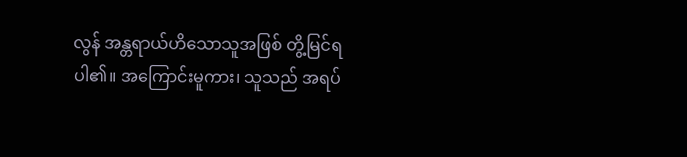လွန် အန္တရာယ်ဟိသောသူအဖြစ် တွိ့မြင်ရပါ၏။ အကြောင်းမူကား၊ သူသည် အရပ်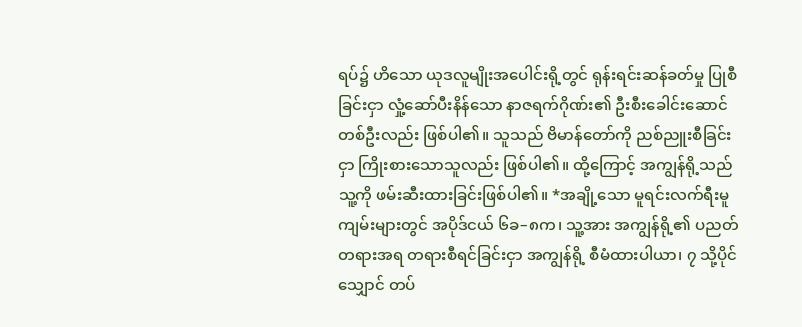ရပ်၌ ဟိသော ယုဒလူမျိုးအပေါင်းရို့တွင် ရုန်းရင်းဆန်ခတ်မှု ပြုစီခြင်းငှာ လှုံ့ဆော်ပီးနိန်သော နာဇရက်ဂိုဏ်း၏ ဦးစီးခေါင်းဆောင်တစ်ဦးလည်း ဖြစ်ပါ၏။ သူသည် ဗိမာန်တော်ကို ညစ်ညူးစီခြင်းငှာ ကြိုးစားသောသူလည်း ဖြစ်ပါ၏။ ထို့ကြောင့် အကျွန်ရို့သည် သူ့ကို ဖမ်းဆီးထားခြင်းဖြစ်ပါ၏။ *အချို့သော မူရင်းလက်ရီးမူကျမ်းများတွင် အပိုဒ်ငယ် ၆ခ–၈က၊ သူ့အား အကျွန်ရို့၏ ပညတ်တရားအရ တရားစီရင်ခြင်းငှာ အကျွန်ရို့ စီမံထားပါယာ၊ ၇ သို့ပိုင်သျှောင် တပ်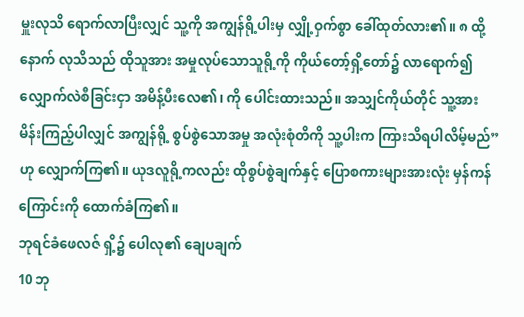မှူးလုသိ ရောက်လာပြီးလျှင် သူ့ကို အကျွန်ရို့ပါးမှ လျှို့ဝှက်စွာ ခေါ်ထုတ်လား၏။ ၈ ထို့နောက် လုသိသည် ထိုသူအား အမှုလုပ်သောသူရို့ကို ကိုယ်တော့်ရှိ့တော်၌ လာရောက်၍ လျှောက်လဲစီခြင်းငှာ အမိန့်ပီးလေ၏၊ ကို ပေါင်းထားသည်။ အသျှင်ကိုယ်တိုင် သူ့အား မိန်းကြည့်ပါလျှင် အကျွန်ရို့ စွပ်စွဲသောအမှု အလုံးစုံတိကို သူ့ပါးက ကြားသိရပါလိမ့်မည်” ဟု လျှောက်ကြ၏။ ယုဒလူရို့ကလည်း ထိုစွပ်စွဲချက်နှင့် ပြောစကားများအားလုံး မှန်ကန်ကြောင်းကို ထောက်ခံကြ၏။
ဘုရင်ခံဖေလဇ် ရှိ့၌ ပေါလု၏ ချေပချက်
10 ဘု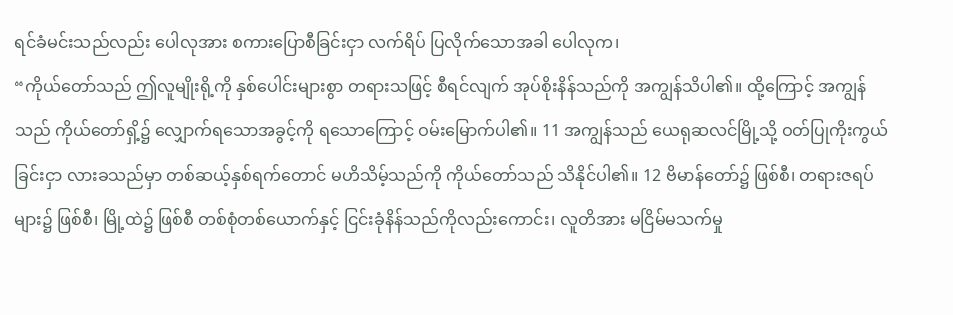ရင်ခံမင်းသည်လည်း ပေါလုအား စကားပြောစီခြင်းငှာ လက်ရိပ် ပြလိုက်သောအခါ ပေါလုက၊
“ကိုယ်တော်သည် ဤလူမျိုးရို့ကို နှစ်ပေါင်းများစွာ တရားသဖြင့် စီရင်လျက် အုပ်စိုးနိန်သည်ကို အကျွန်သိပါ၏။ ထို့ကြောင့် အကျွန်သည် ကိုယ်တော်ရှိ့၌ လျှောက်ရသောအခွင့်ကို ရသောကြောင့် ဝမ်းမြောက်ပါ၏။ 11 အကျွန်သည် ယေရုဆလင်မြို့သို့ ဝတ်ပြုကိုးကွယ်ခြင်းငှာ လားခသည်မှာ တစ်ဆယ့်နှစ်ရက်တောင် မဟိသိမ့်သည်ကို ကိုယ်တော်သည် သိနိုင်ပါ၏။ 12 ဗိမာန်တော်၌ ဖြစ်စီ၊ တရားဇရပ်များ၌ ဖြစ်စီ၊ မြို့ထဲ၌ ဖြစ်စီ တစ်စုံတစ်ယောက်နှင့် ငြင်းခုံနိန်သည်ကိုလည်းကောင်း၊ လူတိအား မငြိမ်မသက်မှု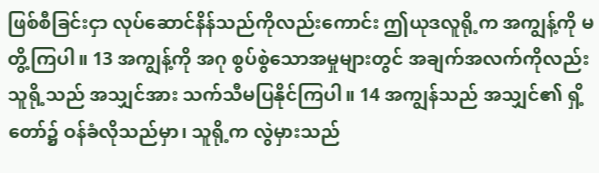ဖြစ်စီခြင်းငှာ လုပ်ဆောင်နိန်သည်ကိုလည်းကောင်း ဤယုဒလူရို့က အကျွန့်ကို မတွိ့ကြပါ။ 13 အကျွန့်ကို အဂု စွပ်စွဲသောအမှုများတွင် အချက်အလက်ကိုလည်း သူရို့သည် အသျှင်အား သက်သီမပြနိုင်ကြပါ။ 14 အကျွန်သည် အသျှင်၏ ရှိ့တော်၌ ဝန်ခံလိုသည်မှာ၊ သူရို့က လွဲမှားသည်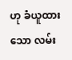ဟု ခံယူထားသော လမ်း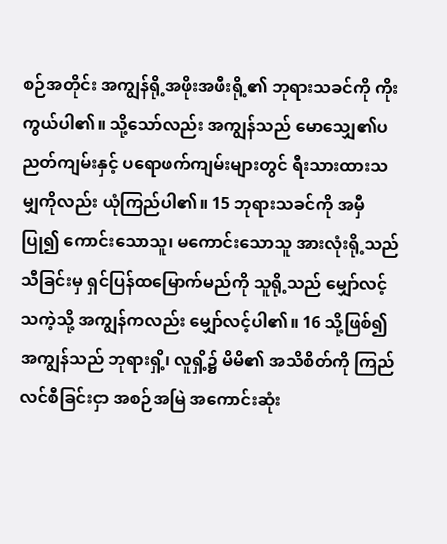စဉ်အတိုင်း အကျွန်ရို့အဖိုးအဖီးရို့၏ ဘုရားသခင်ကို ကိုးကွယ်ပါ၏။ သို့သော်လည်း အကျွန်သည် မောသျှေ၏ပညတ်ကျမ်းနှင့် ပရောဖက်ကျမ်းများတွင် ရီးသားထားသမျှကိုလည်း ယုံကြည်ပါ၏။ 15 ဘုရားသခင်ကို အမှီပြု၍ ကောင်းသောသူ၊ မကောင်းသောသူ အားလုံးရို့သည် သီခြင်းမှ ရှင်ပြန်ထမြောက်မည်ကို သူရို့သည် မျှော်လင့်သကဲ့သို့ အကျွန်ကလည်း မျှော်လင့်ပါ၏။ 16 သို့ဖြစ်၍ အကျွန်သည် ဘုရားရှိ့၊ လူရှိ့၌ မိမိ၏ အသိစိတ်ကို ကြည်လင်စီခြင်းငှာ အစဉ်အမြဲ အကောင်းဆုံး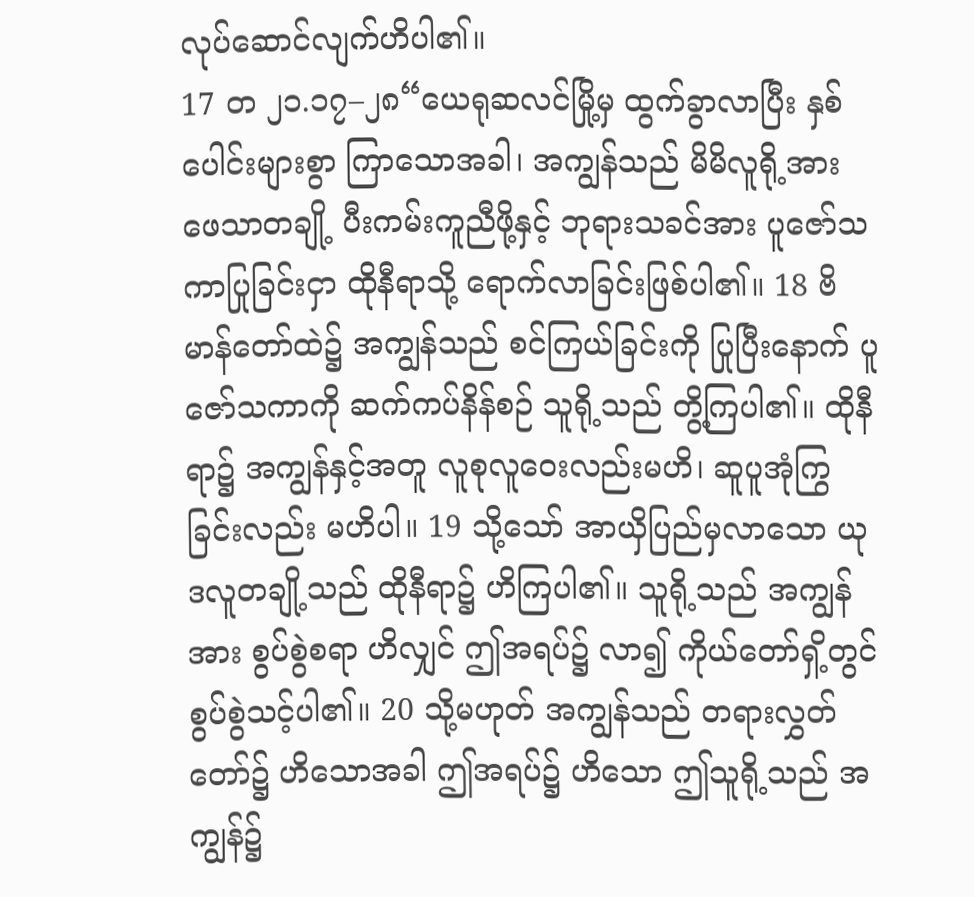လုပ်ဆောင်လျက်ဟိပါ၏။
17 တ ၂၁.၁၇–၂၈“ယေရုဆလင်မြို့မှ ထွက်ခွာလာပြီး နှစ်ပေါင်းများစွာ ကြာသောအခါ၊ အကျွန်သည် မိမိလူရို့အား ဖေသာတချို့ ပီးကမ်းကူညီဖို့နှင့် ဘုရားသခင်အား ပူဇော်သကာပြုခြင်းငှာ ထိုနီရာသို့ ရောက်လာခြင်းဖြစ်ပါ၏။ 18 ဗိမာန်တော်ထဲ၌ အကျွန်သည် စင်ကြယ်ခြင်းကို ပြုပြီးနောက် ပူဇော်သကာကို ဆက်ကပ်နိန်စဉ် သူရို့သည် တွိ့ကြပါ၏။ ထိုနီရာ၌ အကျွန်နှင့်အတူ လူစုလူဝေးလည်းမဟိ၊ ဆူပူအုံကြွခြင်းလည်း မဟိပါ။ 19 သို့သော် အာယှိပြည်မှလာသော ယုဒလူတချို့သည် ထိုနီရာ၌ ဟိကြပါ၏။ သူရို့သည် အကျွန်အား စွပ်စွဲစရာ ဟိလျှင် ဤအရပ်၌ လာ၍ ကိုယ်တော်ရှိ့တွင် စွပ်စွဲသင့်ပါ၏။ 20 သို့မဟုတ် အကျွန်သည် တရားလွှတ်တော်၌ ဟိသောအခါ ဤအရပ်၌ ဟိသော ဤသူရို့သည် အကျွန်၌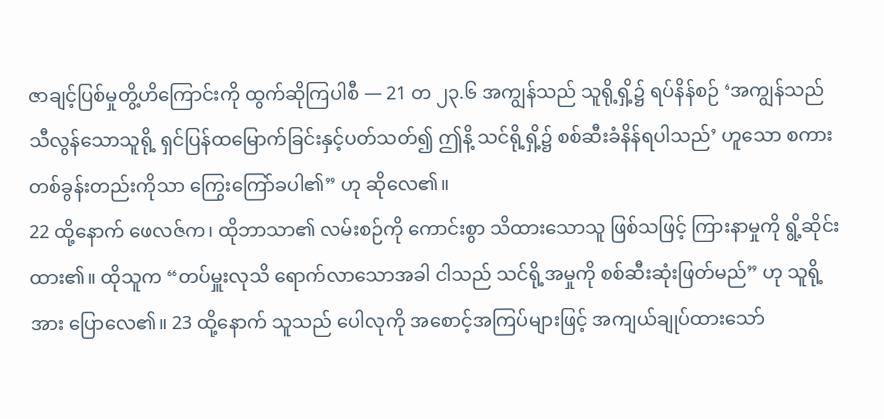ဇာချင့်ပြစ်မှုတွိ့ဟိကြောင်းကို ထွက်ဆိုကြပါစီ — 21 တ ၂၃.၆ အကျွန်သည် သူရို့ရှိ့၌ ရပ်နိန်စဉ် ‘အကျွန်သည် သီလွန်သောသူရို့ ရှင်ပြန်ထမြောက်ခြင်းနှင့်ပတ်သတ်၍ ဤနိ့ သင်ရို့ရှိ့၌ စစ်ဆီးခံနိန်ရပါသည်’ ဟူသော စကားတစ်ခွန်းတည်းကိုသာ ကြွေးကြော်ခပါ၏” ဟု ဆိုလေ၏။
22 ထို့နောက် ဖေလဇ်က၊ ထိုဘာသာ၏ လမ်းစဉ်ကို ကောင်းစွာ သိထားသောသူ ဖြစ်သဖြင့် ကြားနာမှုကို ရွိ့ဆိုင်းထား၏။ ထိုသူက “တပ်မှူးလုသိ ရောက်လာသောအခါ ငါသည် သင်ရို့အမှုကို စစ်ဆီးဆုံးဖြတ်မည်” ဟု သူရို့အား ပြောလေ၏။ 23 ထို့နောက် သူသည် ပေါလုကို အစောင့်အကြပ်များဖြင့် အကျယ်ချုပ်ထားသော်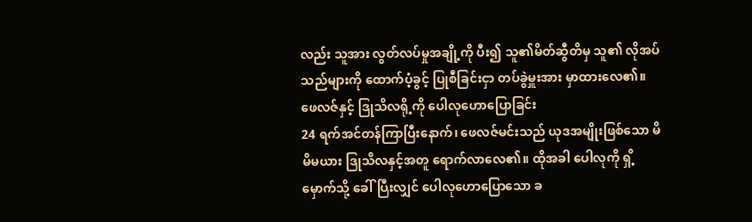လည်း သူအား လွတ်လပ်မှုအချို့ကို ပီး၍ သူ၏မိတ်ဆွီတိမှ သူ၏ လိုအပ်သည်များကို ထောက်ပံ့ခွင့် ပြုစီခြင်းငှာ တပ်ခွဲမှူးအား မှာထားလေ၏။
ဖေလဇ်နှင့် ဒြုသိလရို့ကို ပေါလုဟောပြောခြင်း
24 ရက်အင်တန်ကြာပြီးနောက်၊ ဖေလဇ်မင်းသည် ယုဒအမျိုးဖြစ်သော မိမိမယား ဒြုသိလနှင့်အတူ ရောက်လာလေ၏။ ထိုအခါ ပေါလုကို ရှိ့မှောက်သို့ ခေါ်ပြီးလျှင် ပေါလုဟောပြောသော ခ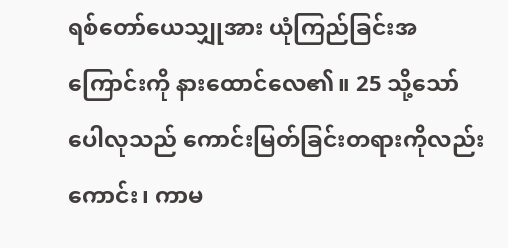ရစ်တော်ယေသျှုအား ယုံကြည်ခြင်းအကြောင်းကို နားထောင်လေ၏။ 25 သို့သော် ပေါလုသည် ကောင်းမြတ်ခြင်းတရားကိုလည်းကောင်း၊ ကာမ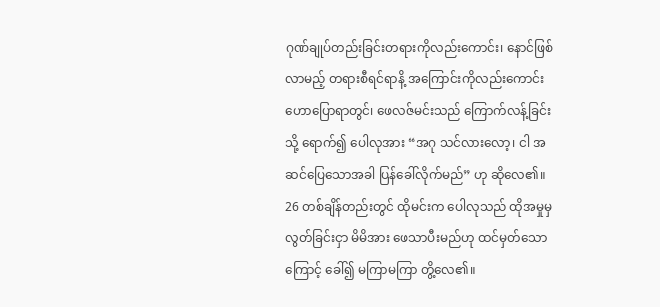ဂုဏ်ချုပ်တည်းခြင်းတရားကိုလည်းကောင်း၊ နောင်ဖြစ်လာမည့် တရားစီရင်ရာနိ့ အကြောင်းကိုလည်းကောင်း ဟောပြောရာတွင်၊ ဖေလဇ်မင်းသည် ကြောက်လန့်ခြင်းသို့ ရောက်၍ ပေါလုအား “အဂု သင်လားလော့၊ ငါ အဆင်ပြေသောအခါ ပြန်ခေါ်လိုက်မည်” ဟု ဆိုလေ၏။ 26 တစ်ချိန်တည်းတွင် ထိုမင်းက ပေါလုသည် ထိုအမှုမှ လွတ်ခြင်းငှာ မိမိအား ဖေသာပီးမည်ဟု ထင်မှတ်သောကြောင့် ခေါ်၍ မကြာမကြာ တွိ့လေ၏။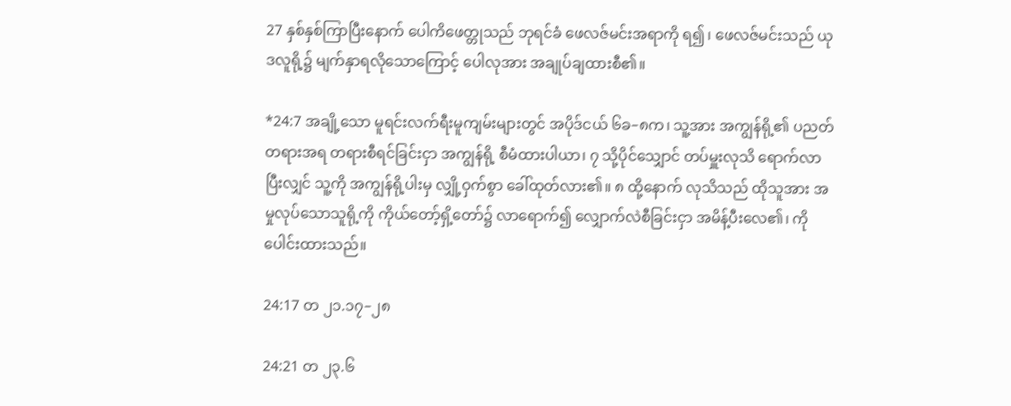27 နှစ်နှစ်ကြာပြီးနောက် ပေါကိဖေတ္တုသည် ဘုရင်ခံ ဖေလဇ်မင်းအရာကို ရ၍၊ ဖေလဇ်မင်းသည် ယုဒလူရို့၌ မျက်နှာရလိုသောကြောင့် ပေါလုအား အချုပ်ချထားစီ၏။

*24:7 အချို့သော မူရင်းလက်ရီးမူကျမ်းများတွင် အပိုဒ်ငယ် ၆ခ–၈က၊ သူ့အား အကျွန်ရို့၏ ပညတ်တရားအရ တရားစီရင်ခြင်းငှာ အကျွန်ရို့ စီမံထားပါယာ၊ ၇ သို့ပိုင်သျှောင် တပ်မှူးလုသိ ရောက်လာပြီးလျှင် သူ့ကို အကျွန်ရို့ပါးမှ လျှို့ဝှက်စွာ ခေါ်ထုတ်လား၏။ ၈ ထို့နောက် လုသိသည် ထိုသူအား အမှုလုပ်သောသူရို့ကို ကိုယ်တော့်ရှိ့တော်၌ လာရောက်၍ လျှောက်လဲစီခြင်းငှာ အမိန့်ပီးလေ၏၊ ကို ပေါင်းထားသည်။

24:17 တ ၂၁.၁၇–၂၈

24:21 တ ၂၃.၆